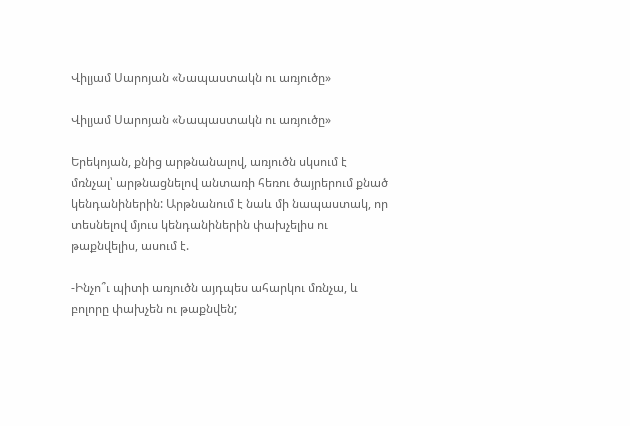Վիլյամ Սարոյան «Նապաստակն ու առյուծը»

Վիլյամ Սարոյան «Նապաստակն ու առյուծը»

Երեկոյան, քնից արթնանալով, առյուծն սկսում է մռնչալ՝ արթնացնելով անտառի հեռու ծայրերում քնած կենդանիներին: Արթնանում է նաև մի նապաստակ, որ տեսնելով մյուս կենդանիներին փախչելիս ու թաքնվելիս, ասում է.

-Ինչո՞ւ պիտի առյուծն այդպես ահարկու մռնչա, և բոլորը փախչեն ու թաքնվեն;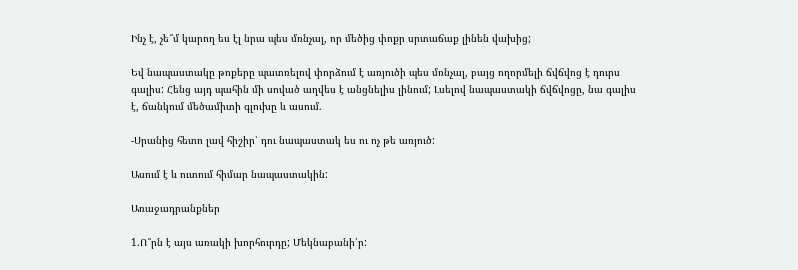Ինչ է, չե՞մ կարող ես էլ նրա պես մռնչալ, որ մեծից փոքր սրտաճաք լինեն վախից;

Եվ նապաստակը թոքերը պատռելով փորձում է առյուծի պես մռնչալ, բայց ողորմելի ճվճվոց է դուրս գալիս: Հենց այդ պահին մի սոված աղվես է անցնելիս լինում; Լսելով նապաստակի ճվճվոցը, նա գալիս է, ճանկում մեծամիտի գլուխը և ասում.

-Սրանից հետո լավ հիշիր՝ դու նապաստակ ես ու ոչ թե առյուծ:

Ասում է և ուտում հիմար նապաստակին:

Առաջադրանքներ

1.Ո՞րն է այս առակի խորհուրդը; Մեկնաբանի՛ր: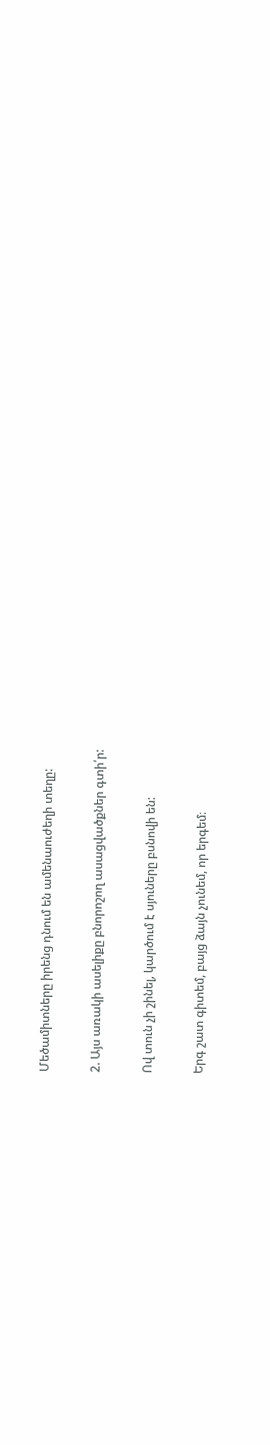Մեծամիտները իրենց դնում են ամենաուժեղի տեղը:

2. Այս առակի ասելիքը բնորոշող ասացվածքներ գտի՛ր:

Ով տուն չի շինել, կարծում է սյուները բսնովի են:

Երգ շատ գիտեմ, բայց ձայն չունեմ, որ երգեմ։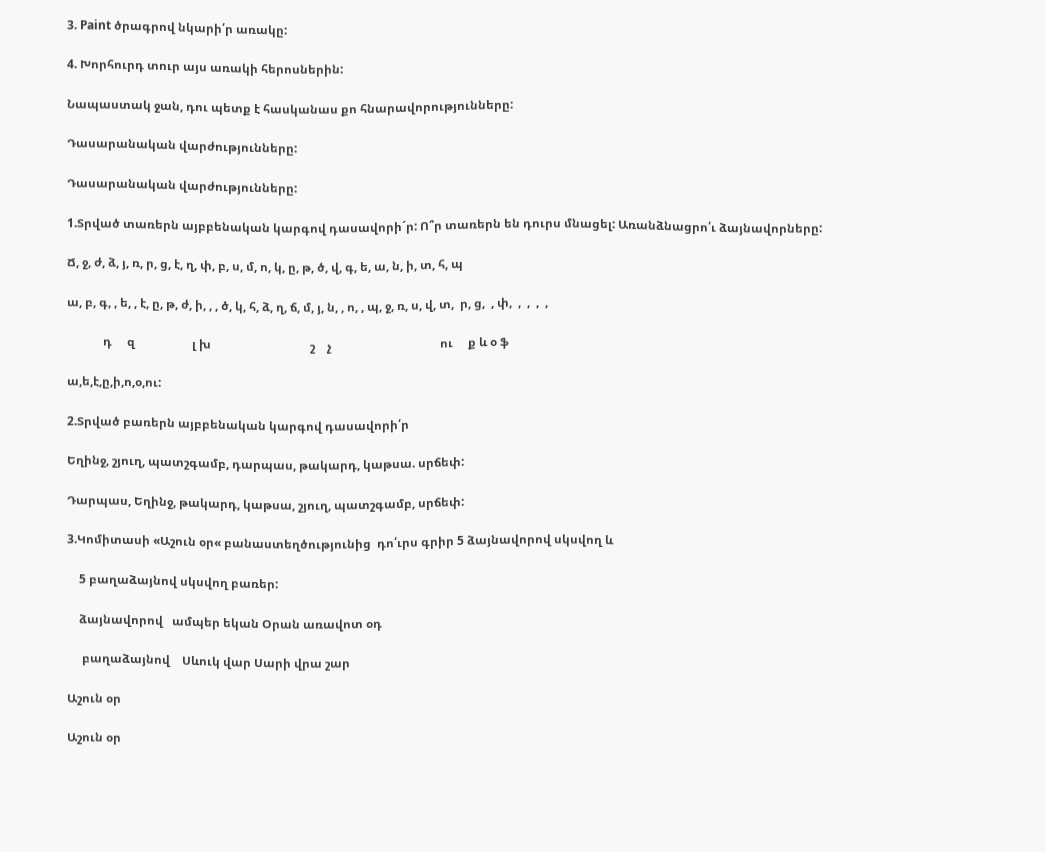3. Paint ծրագրով նկարի՛ր առակը:

4. Խորհուրդ տուր այս առակի հերոսներին:

Նապաստակ ջան, դու պետք է հասկանաս քո հնարավորությունները:

Դասարանական վարժությունները:

Դասարանական վարժությունները:

1.Տրված տառերն այբբենական կարգով դասավորի´ր: Ո՞ր տառերն են դուրս մնացել: Առանձնացրո՛ւ ձայնավորները:

Ճ, ջ, ժ, ձ, յ, ռ, ր, ց, է, ղ, փ, բ, ս, մ, ո, կ, ը, թ, ծ, վ, գ, ե, ա, ն, ի, տ, հ, պ

ա, բ, գ, , ե, , է, ը, թ, ժ, ի, , , ծ, կ, հ, ձ, ղ, ճ, մ, յ, ն, , ո, , պ, ջ, ռ, ս, վ, տ,  ր, ց,  , փ,  ,  ,  ,  ,

            դ     զ                   լ խ                                 շ    չ                                    ու     ք և օ ֆ

ա,ե,է,ը,ի,ո,օ,ու:

2.Տրված բառերն այբբենական կարգով դասավորի՛ր

Եղինջ, շյուղ, պատշգամբ, դարպաս, թակարդ, կաթսա. սրճեփ:

Դարպաս, Եղինջ, թակարդ, կաթսա, շյուղ, պատշգամբ, սրճեփ:

3.Կոմիտասի «Աշուն օր« բանաստեղծությունից  դո՛ւրս գրիր 5 ձայնավորով սկսվող և

    5 բաղաձայնով սկսվող բառեր:

    ձայնավորով   ամպեր եկան Օրան առավոտ օդ

     բաղաձայնով    Սևուկ վար Սարի վրա շար

Աշուն օր

Աշուն օր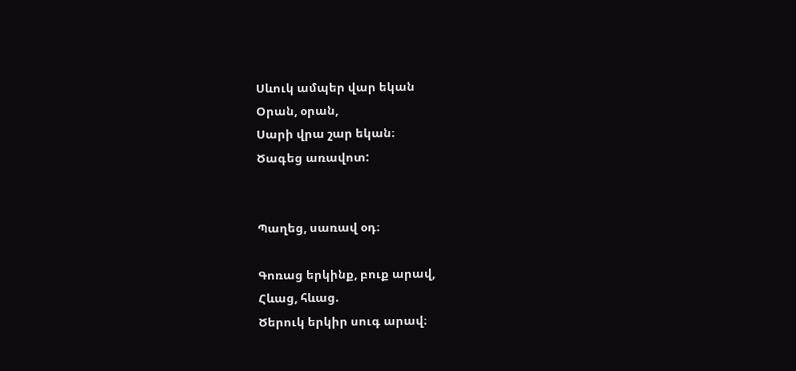Սևուկ ամպեր վար եկան
Օրան, օրան,
Սարի վրա շար եկան։
Ծագեց առավոտ:


Պաղեց, սառավ օդ։

Գոռաց երկինք, բուք արավ,
Հևաց, հևաց.
Ծերուկ երկիր սուգ արավ։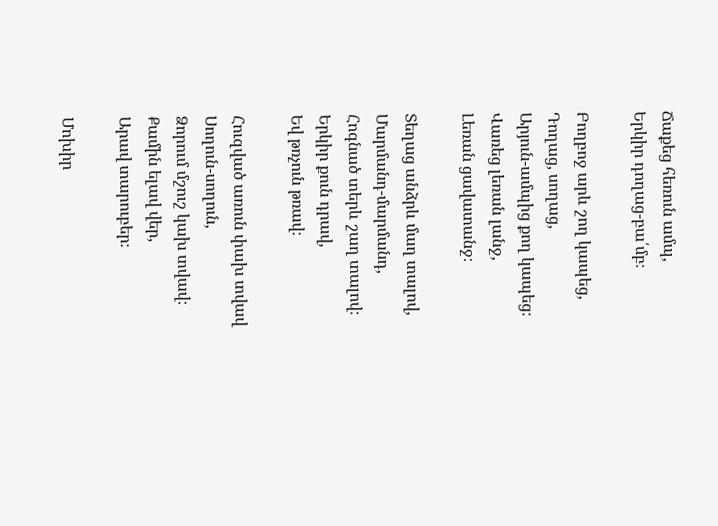Ճաքեց հեռուն ամպ,
Երկիր դողաց-բա՛մբ։

Բողբոջ արև շող կապեց,
Դողաց, սողաց,
Արյուն-ամպից քող կապեց։
Վառեց լեռան լանջ,
Լեռան ցավատանջ։

Տեղաց անձրև մաղ տալով,
Մարմանդ-մարմանդ,
Հոգնած տերև շաղ տալով։
Երկիր քուն դրավ,
Եվ թռչուն թռավ։

Հուզված առուն փախ տվավ
Սողուն-սողուն,
Ձորում մշուշ կախ տվավ։
Քամին ելավ վեր,
Արավ տարուբեր։

Մոխիր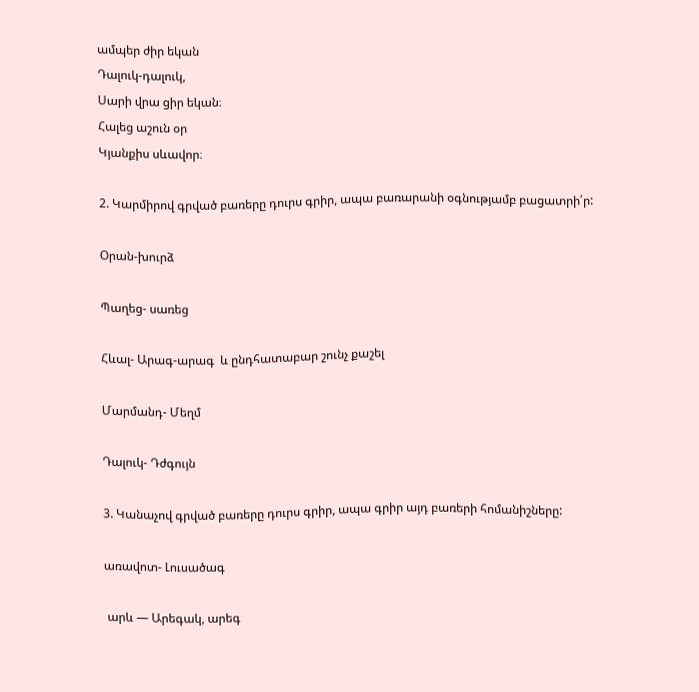ամպեր ժիր եկան
Դալուկ-դալուկ,
Սարի վրա ցիր եկան։
Հալեց աշուն օր
Կյանքիս սևավոր։

2. Կարմիրով գրված բառերը դուրս գրիր, ապա բառարանի օգնությամբ բացատրի՛ր:

Օրան-խուրձ

Պաղեց- սառեց

Հևալ- Արագ-արագ  և ընդհատաբար շունչ քաշել

Մարմանդ- Մեղմ

Դալուկ- Դժգույն

3. Կանաչով գրված բառերը դուրս գրիր, ապա գրիր այդ բառերի հոմանիշները:

առավոտ- Լուսածագ

 արև — Արեգակ, արեգ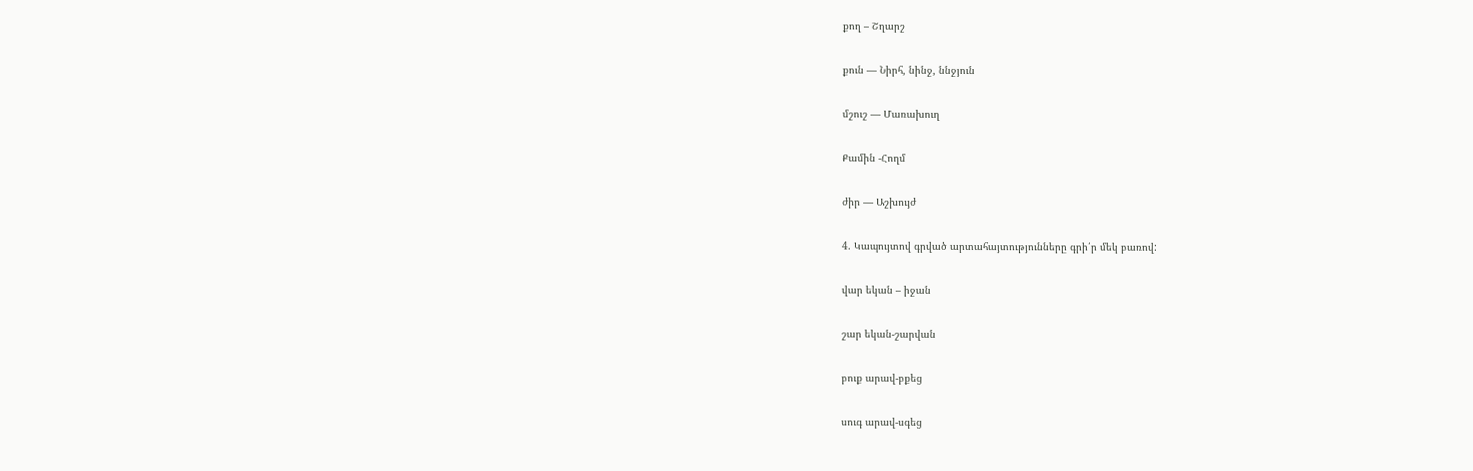քող – Շղարշ

քուն — Նիրհ, նինջ, ննջյուն

մշուշ — Մառախուղ

Քամին -Հողմ

ժիր — Աշխույժ

4. Կապույտով գրված արտահայտությունները գրի՛ր մեկ բառով:

վար եկան – իջան

շար եկան-շարվան

բուք արավ-բքեց

սուգ արավ-սգեց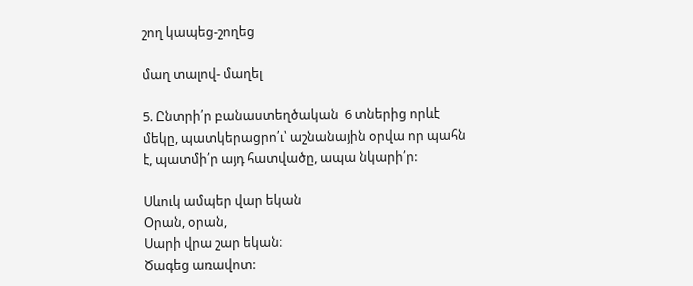շող կապեց-շողեց

մաղ տալով- մաղել

5. Ընտրի՛ր բանաստեղծական  6 տներից որևէ մեկը, պատկերացրո՛ւ՝ աշնանային օրվա որ պահն է, պատմի՛ր այդ հատվածը, ապա նկարի՛ր:

Սևուկ ամպեր վար եկան
Օրան, օրան,
Սարի վրա շար եկան։
Ծագեց առավոտ: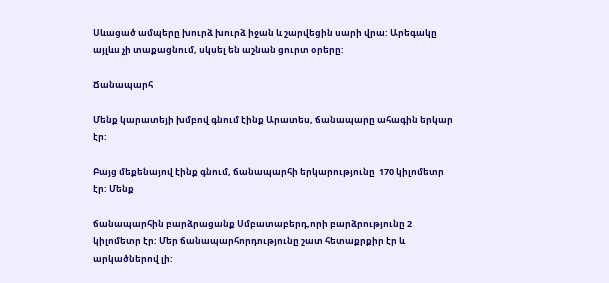Սևացած ամպերը խուրձ խուրձ իջան և շարվեցին սարի վրա: Արեգակը այլևս չի տաքացնում, սկսել են աշնան ցուրտ օրերը:

Ճանապարհ

Մենք կարատեյի խմբով գնում էինք Արատես, ճանապարը ահագին երկար էր:

Բայց մեքենայով էինք գնում, ճանապարհի երկարությունը  170 կիլոմետր էր: Մենք

ճանապարհին բարձրացանք Սմբատաբերդ,որի բարձրությունը 2 կիլոմետր էր: Մեր ճանապարհորդությունը շատ հետաքրքիր էր և արկածներով լի: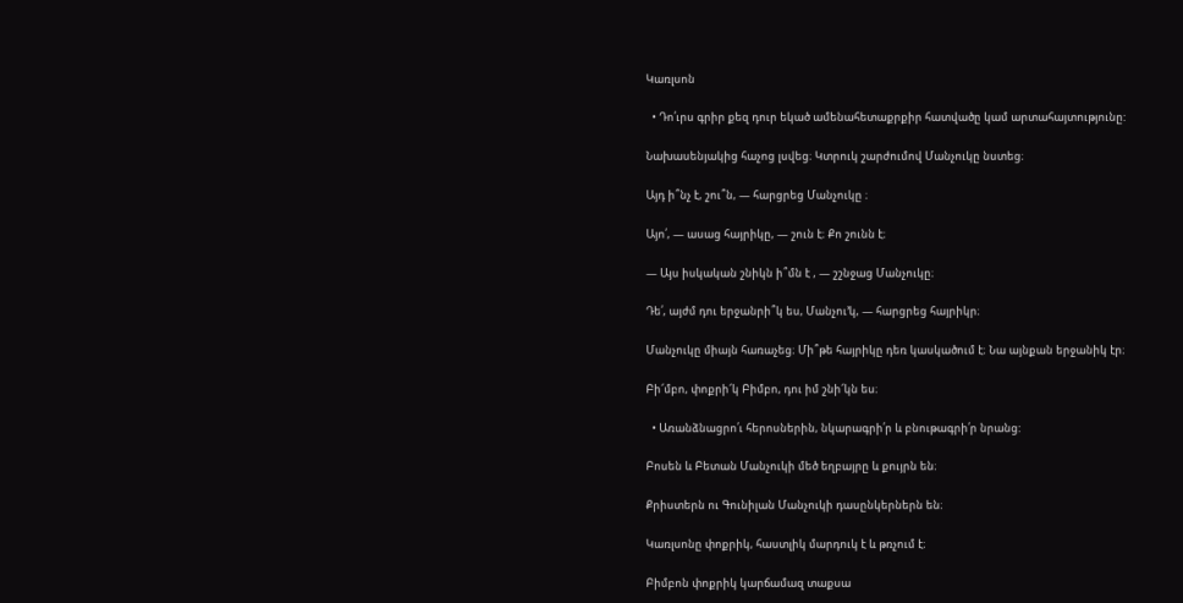Կառլսոն

  • Դո՛ւրս գրիր քեզ դուր եկած ամենահետաքրքիր հատվածը կամ արտահայտությունը:

Նախասենյակից հաչոց լսվեց։ Կտրուկ շարժումով Մանչուկը նստեց։

Այդ ի՞նչ է, շու՞ն, ― հարցրեց Մանչուկը ։

Այո՛, ― ասաց հայրիկը, ― շուն է։ Քո շունն է։

― Այս իսկական շնիկն ի՞մն է , ― շշնջաց Մանչուկը։

Դե՛, այժմ դու երջանրի՞կ ես, Մանչու՚կ, ― հարցրեց հայրիկր։

Մանչուկը միայն հառաչեց։ Մի՞թե հայրիկը դեռ կասկածում է։ Նա այնքան երջանիկ էր։

Բի՜մբո, փոքրի՜կ Բիմբո, դու իմ շնի՜կն ես։

  • Առանձնացրո՛ւ հերոսներին, նկարագրի՛ր և բնութագրի՛ր նրանց:

Բոսեն և Բետան Մանչուկի մեծ եղբայրը և քույրն են։

Քրիստերն ու Գունիլան Մանչուկի դասընկերներն են։

Կառլսոնը փոքրիկ, հաստլիկ մարդուկ է և թռչում է։

Բիմբոն փոքրիկ կարճամազ տաքսա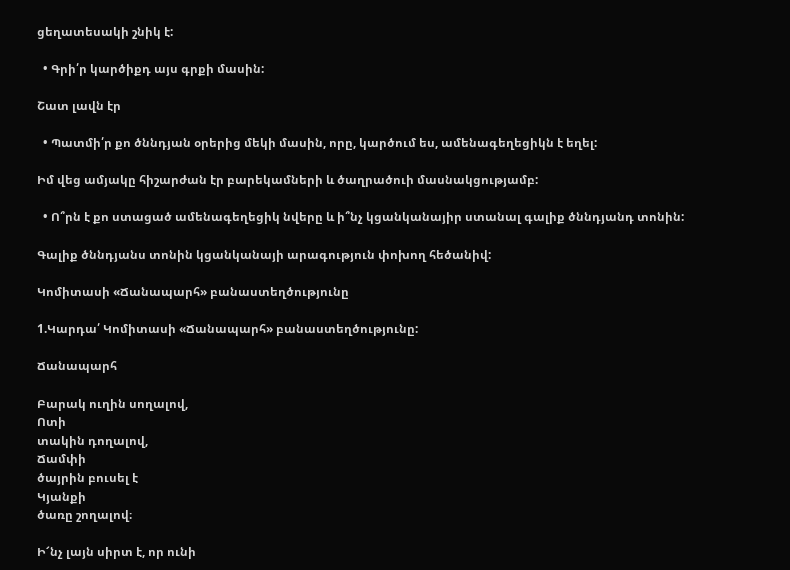ցեղատեսակի շնիկ է:

  • Գրի՛ր կարծիքդ այս գրքի մասին:

Շատ լավն էր

  • Պատմի՛ր քո ծննդյան օրերից մեկի մասին, որը, կարծում ես, ամենագեղեցիկն է եղել:

Իմ վեց ամյակը հիշարժան էր բարեկամների և ծաղրածուի մասնակցությամբ:

  • Ո՞րն է քո ստացած ամենագեղեցիկ նվերը և ի՞նչ կցանկանայիր ստանալ գալիք ծննդյանդ տոնին:

Գալիք ծննդյանս տոնին կցանկանայի արագություն փոխող հեծանիվ:

Կոմիտասի «Ճանապարհ» բանաստեղծությունը

1.Կարդա՛ Կոմիտասի «Ճանապարհ» բանաստեղծությունը:

Ճանապարհ

Բարակ ուղին սողալով,
Ոտի
տակին դողալով,
Ճամփի
ծայրին բուսել է
Կյանքի
ծառը շողալով։

Ի՜նչ լայն սիրտ է, որ ունի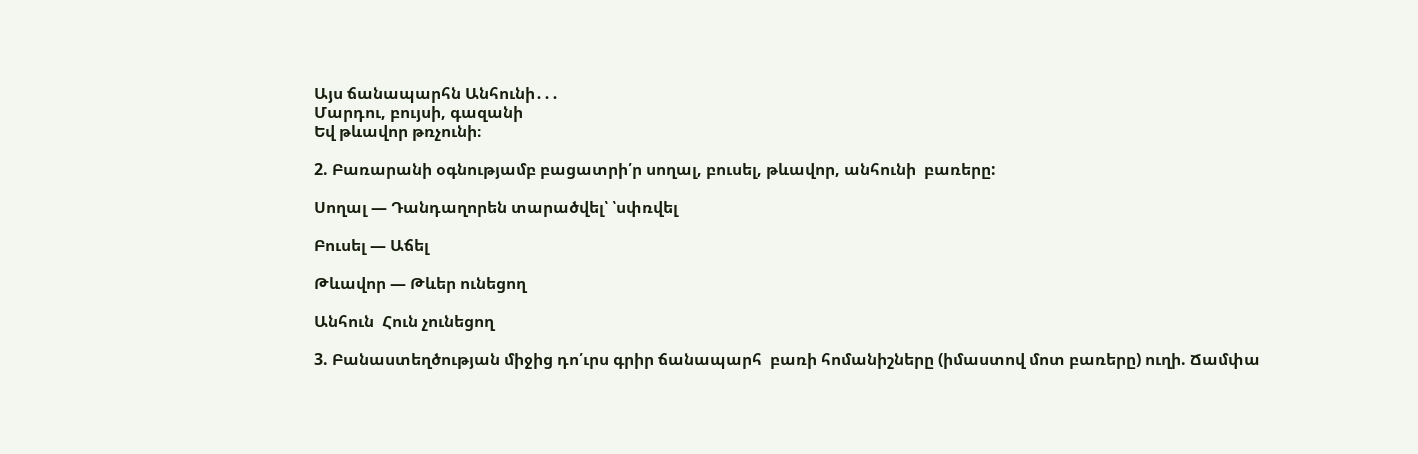Այս ճանապարհն Անհունի․․․
Մարդու, բույսի, գազանի
Եվ թևավոր թռչունի։

2. Բառարանի օգնությամբ բացատրի՛ր սողալ, բուսել, թևավոր, անհունի  բառերը:

Սողալ — Դանդաղորեն տարածվել՝ ՝սփռվել

Բուսել — Աճել

Թևավոր — Թևեր ունեցող

Անհուն  Հուն չունեցող

3. Բանաստեղծության միջից դո՛ւրս գրիր ճանապարհ  բառի հոմանիշները (իմաստով մոտ բառերը) ուղի. Ճամփա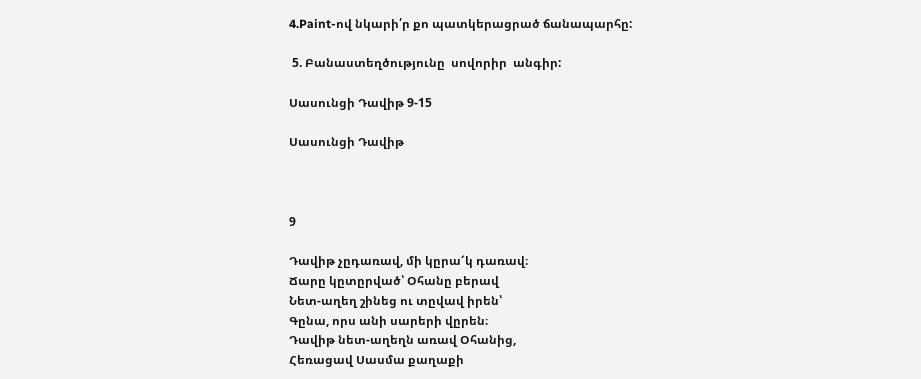4.Paint-ով նկարի՛ր քո պատկերացրած ճանապարհը:

 5. Բանաստեղծությունը  սովորիր  անգիր:

Սասունցի Դավիթ 9-15

Սասունցի Դավիթ



9

Դավիթ չըդառավ, մի կըրա՜կ դառավ։
Ճարը կըտըրված՝ Օհանը բերավ
Նետ-աղեղ շինեց ու տըվավ իրեն՝
Գընա, որս անի սարերի վըրեն։
Դավիթ նետ-աղեղն առավ Օհանից,
Հեռացավ Սասմա քաղաքի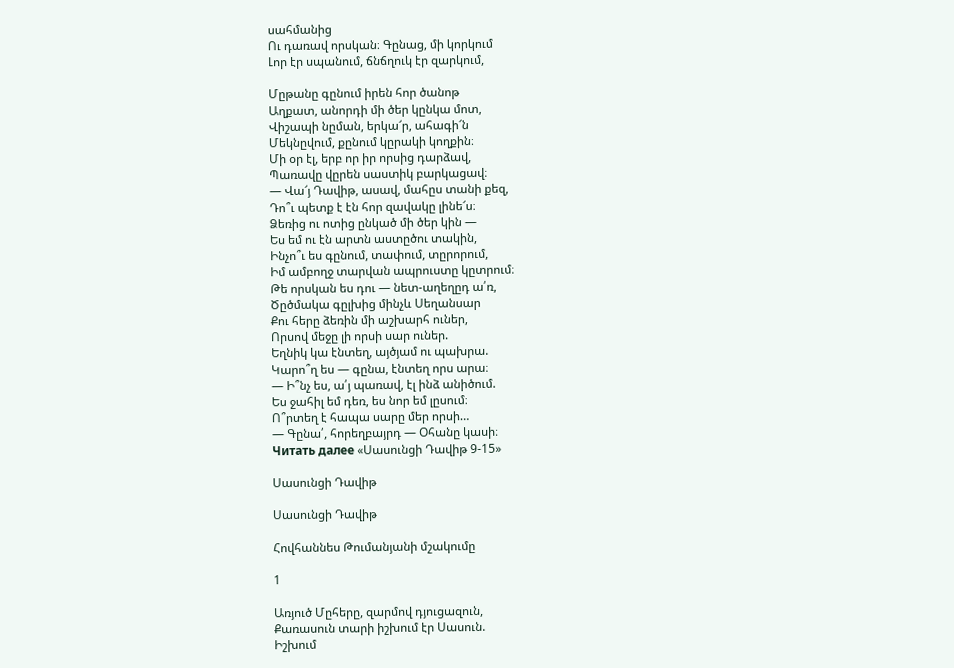սահմանից
Ու դառավ որսկան։ Գընաց, մի կորկում
Լոր էր սպանում, ճնճղուկ էր զարկում,

Մըթանը գընում իրեն հոր ծանոթ
Աղքատ, անորդի մի ծեր կընկա մոտ,
Վիշապի նըման, երկա՜ր, ահագի՜ն
Մեկնըվում, քընում կըրակի կողքին։
Մի օր էլ, երբ որ իր որսից դարձավ,
Պառավը վըրեն սաստիկ բարկացավ։
— Վա՜յ Դավիթ, ասավ, մահըս տանի քեզ,
Դո՞ւ պետք է էն հոր զավակը լինե՜ս։
Ձեռից ու ոտից ընկած մի ծեր կին —
Ես եմ ու էն արտն աստըծու տակին,
Ինչո՞ւ ես գընում, տափում, տըրորում,
Իմ ամբողջ տարվան ապրուստը կըտրում։
Թե որսկան ես դու — նետ-աղեղըդ ա՛ռ,
Ծըծմակա գըլխից մինչև Սեղանսար
Քու հերը ձեռին մի աշխարհ ուներ,
Որսով մեջը լի որսի սար ուներ.
Եղնիկ կա էնտեղ, այծյամ ու պախրա.
Կարո՞ղ ես — գընա, էնտեղ որս արա։
— Ի՞նչ ես, ա՛յ պառավ, էլ ինձ անիծում.
Ես ջահիլ եմ դեռ, ես նոր եմ լըսում։
Ո՞րտեղ է հապա սարը մեր որսի…
— Գընա՛, հորեղբայրդ — Օհանը կասի։
Читать далее «Սասունցի Դավիթ 9-15»

Սասունցի Դավիթ

Սասունցի Դավիթ

Հովհաննես Թումանյանի մշակումը

1

Առյուծ Մըհերը, զարմով դյուցազուն,
Քառասուն տարի իշխում էր Սասուն.
Իշխում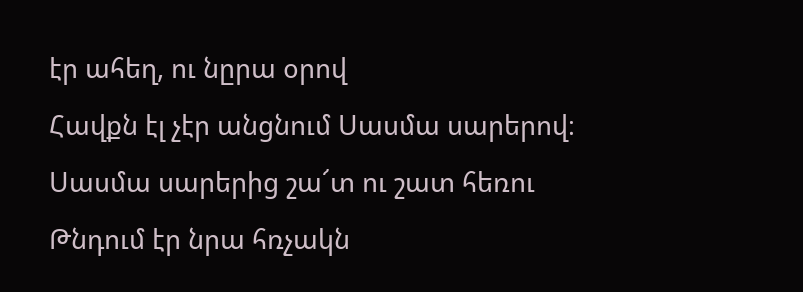էր ահեղ, ու նըրա օրով
Հավքն էլ չէր անցնում Սասմա սարերով։
Սասմա սարերից շա՜տ ու շատ հեռու
Թնդում էր նրա հռչակն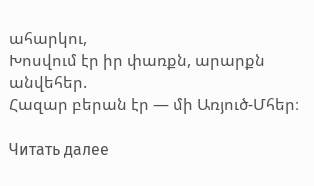ահարկու,
Խոսվում էր իր փառքն, արարքն անվեհեր.
Հազար բերան էր — մի Առյուծ-Մհեր։

Читать далее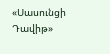«Սասունցի Դավիթ»